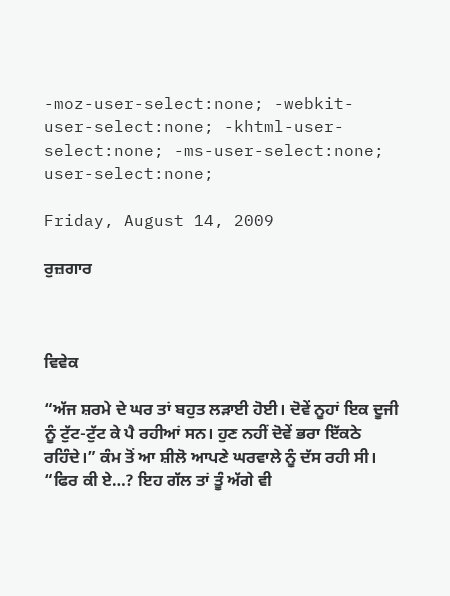-moz-user-select:none; -webkit-user-select:none; -khtml-user-select:none; -ms-user-select:none; user-select:none;

Friday, August 14, 2009

ਰੁਜ਼ਗਾਰ



ਵਿਵੇਕ

“ਅੱਜ ਸ਼ਰਮੇ ਦੇ ਘਰ ਤਾਂ ਬਹੁਤ ਲੜਾਈ ਹੋਈ। ਦੋਵੇਂ ਨੂਹਾਂ ਇਕ ਦੂਜੀ ਨੂੰ ਟੁੱਟ-ਟੁੱਟ ਕੇ ਪੈ ਰਹੀਆਂ ਸਨ। ਹੁਣ ਨਹੀਂ ਦੋਵੇਂ ਭਰਾ ਇੱਕਠੇ ਰਹਿੰਦੇ।” ਕੰਮ ਤੋਂ ਆ ਸ਼ੀਲੋ ਆਪਣੇ ਘਰਵਾਲੇ ਨੂੰ ਦੱਸ ਰਹੀ ਸੀ।
“ਫਿਰ ਕੀ ਏ…? ਇਹ ਗੱਲ ਤਾਂ ਤੂੰ ਅੱਗੇ ਵੀ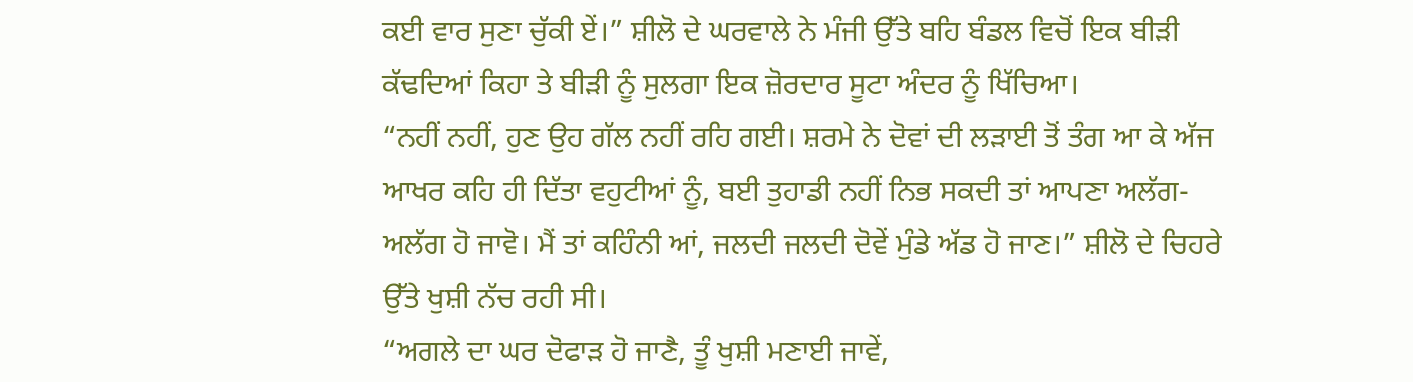ਕਈ ਵਾਰ ਸੁਣਾ ਚੁੱਕੀ ਏਂ।” ਸ਼ੀਲੋ ਦੇ ਘਰਵਾਲੇ ਨੇ ਮੰਜੀ ਉੱਤੇ ਬਹਿ ਬੰਡਲ ਵਿਚੋਂ ਇਕ ਬੀੜੀ ਕੱਢਦਿਆਂ ਕਿਹਾ ਤੇ ਬੀੜੀ ਨੂੰ ਸੁਲਗਾ ਇਕ ਜ਼ੋਰਦਾਰ ਸੂਟਾ ਅੰਦਰ ਨੂੰ ਖਿੱਚਿਆ।
“ਨਹੀਂ ਨਹੀਂ, ਹੁਣ ਉਹ ਗੱਲ ਨਹੀਂ ਰਹਿ ਗਈ। ਸ਼ਰਮੇ ਨੇ ਦੋਵਾਂ ਦੀ ਲੜਾਈ ਤੋਂ ਤੰਗ ਆ ਕੇ ਅੱਜ ਆਖਰ ਕਹਿ ਹੀ ਦਿੱਤਾ ਵਹੁਟੀਆਂ ਨੂੰ, ਬਈ ਤੁਹਾਡੀ ਨਹੀਂ ਨਿਭ ਸਕਦੀ ਤਾਂ ਆਪਣਾ ਅਲੱਗ-ਅਲੱਗ ਹੋ ਜਾਵੋ। ਮੈਂ ਤਾਂ ਕਹਿੰਨੀ ਆਂ, ਜਲਦੀ ਜਲਦੀ ਦੋਵੇਂ ਮੁੰਡੇ ਅੱਡ ਹੋ ਜਾਣ।” ਸ਼ੀਲੋ ਦੇ ਚਿਹਰੇ ਉੱਤੇ ਖੁਸ਼ੀ ਨੱਚ ਰਹੀ ਸੀ।
“ਅਗਲੇ ਦਾ ਘਰ ਦੋਫਾੜ ਹੋ ਜਾਣੈ, ਤੂੰ ਖੁਸ਼ੀ ਮਣਾਈ ਜਾਵੇਂ,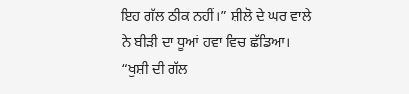ਇਹ ਗੱਲ ਠੀਕ ਨਹੀਂ।” ਸ਼ੀਲੋ ਦੇ ਘਰ ਵਾਲੇ ਨੇ ਬੀੜੀ ਦਾ ਧੂਆਂ ਹਵਾ ਵਿਚ ਛੱਡਿਆ।
“ਖੁਸ਼ੀ ਦੀ ਗੱਲ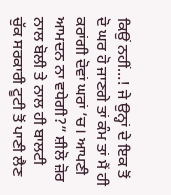ਕਿਉਂ ਨਹੀਂ…! ਜੇ ਉਨ੍ਹਾਂ ਦੇ ਇਕ ਤੋਂ ਦੋ ਘਰ ਹੋ ਜਾਣਗੇ ਤਾਂ ਕੰਮ ਤਾਂ ਮੈਂ ਹੀ ਕਰਾਂਗੀ ਦੋਵਾਂ ਘਰਾਂ ’ਚ। ਆਪਣੀ ਆਮਦਨ ਨਾ ਵਧੇਗੀ?” ਸ਼ੀਲੋ ਜ਼ੋਰ ਨਾਲ ਬੋਲੀ ਤੇ ਨਾਲ ਹੀ ਬਾਲਟੀ ਚੁੱਕ ਸਰਕਾਰੀ ਟੂਟੀ ਤੋਂ ਪਾਣੀ ਲੈਣ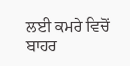ਲਈ ਕਮਰੇ ਵਿਚੋਂ ਬਾਹਰ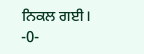ਨਿਕਲ ਗਈ।
-0-